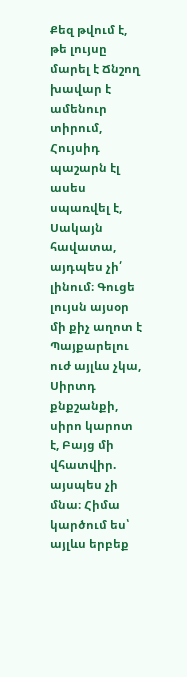Քեզ թվում է, թե լույսը մարել է Ճնշող խավար է ամենուր տիրում, Հույսիդ պաշարն էլ ասես սպառվել է, Սակայն հավատա, այդպես չի՛ լինում։ Գուցե լույսն այսօր մի քիչ աղոտ է Պայքարելու ուժ այլևս չկա, Սիրտդ քնքշանքի, սիրո կարոտ է, Բայց մի վհատվիր. այսպես չի մնա։ Հիմա կարծում ես՝ այլևս երբեք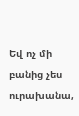Եվ ոչ մի բանից չես ուրախանա,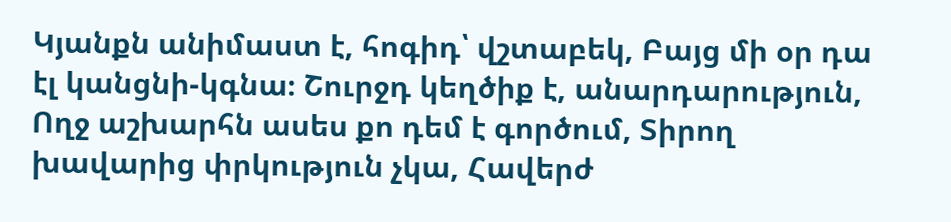Կյանքն անիմաստ է, հոգիդ՝ վշտաբեկ, Բայց մի օր դա էլ կանցնի-կգնա։ Շուրջդ կեղծիք է, անարդարություն, Ողջ աշխարհն ասես քո դեմ է գործում, Տիրող խավարից փրկություն չկա, Հավերժ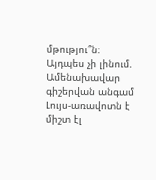մթությու՞ն։ Այդպես չի լինում. Ամենախավար գիշերվան անգամ Լույս-առավոտն է միշտ էլ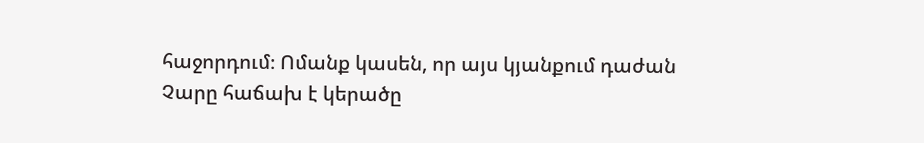հաջորդում։ Ոմանք կասեն, որ այս կյանքում դաժան Չարը հաճախ է կերածը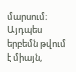մարսում։ Այդպես երբեմն թվում է միայն,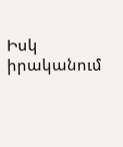Իսկ իրականում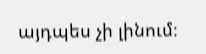այդպես չի լինում։